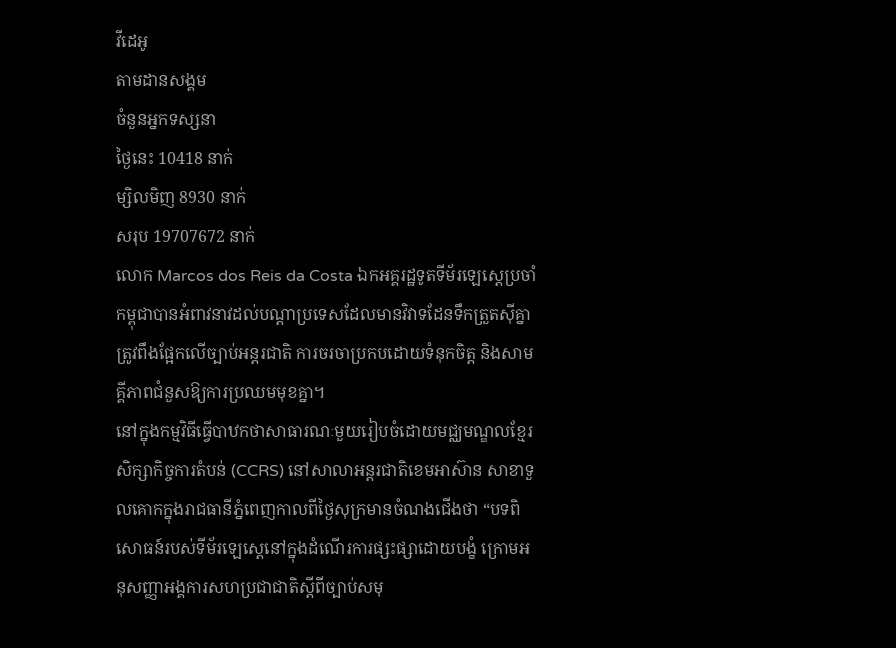វីដេអូ
តាមដានសង្គម
ចំនួនអ្នកទស្សនា
ថ្ងៃនេះ 10418 នាក់
ម្សិលមិញ 8930 នាក់
សរុប 19707672 នាក់
លោក Marcos dos Reis da Costa ឯកអគ្គរដ្ឋទូតទីម័រឡេស្តេប្រចាំកម្ពុជាបានអំពាវនាវដល់បណ្តាប្រទេសដែលមានវិវាទដែនទឹកត្រួតស៊ីគ្នាត្រូវពឹងផ្អែកលើច្បាប់អន្តរជាតិ ការចរចាប្រកបដោយទំនុកចិត្ត និងសាមគ្គីភាពជំនួសឱ្យការប្រឈមមុខគ្នា។
នៅក្នុងកម្មវិធីធ្វើបាឋកថាសាធារណៈមួយរៀបចំដោយមជ្ឈមណ្ឌលខ្មែរសិក្សាកិច្ចការតំបន់ (CCRS) នៅសាលាអន្តរជាតិខេមអាស៊ាន សាខាទួលគោកក្នុងរាជធានីភ្នំពេញកាលពីថ្ងៃសុក្រមានចំណងជើងថា “បទពិសោធន៍របស់ទីម័រឡេស្តេនៅក្នុងដំណើរការផ្សះផ្សាដោយបង្ខំ ក្រោមអនុសញ្ញាអង្គការសហប្រជាជាតិស្តីពីច្បាប់សមុ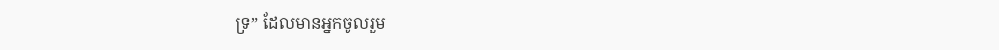ទ្រ” ដែលមានអ្នកចូលរួម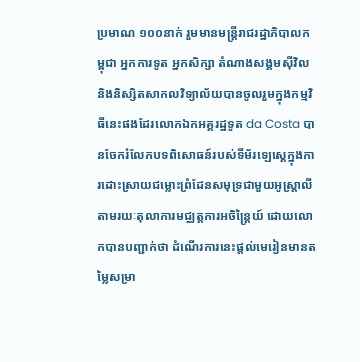ប្រមាណ ១០០នាក់ រួមមានមន្ត្រីរាជរដ្ឋាភិបាលកម្ពុជា អ្នកការទូត អ្នកសិក្សា តំណាងសង្គមស៊ីវិល និងនិស្សិតសាកលវិទ្យាល័យបានចូលរួមក្នុងកម្មវិធីនេះផងដែរលោកឯកអគ្គរដ្ឋទូត da Costa បានចែករំលែកបទពិសោធន៍របស់ទីម័រឡេស្តេក្នុងការដោះស្រាយជម្លោះព្រំដែនសមុទ្រជាមួយអូស្ត្រាលីតាមរយៈតុលាការមជ្ឈត្តការអចិន្ត្រៃយ៍ ដោយលោកបានបញ្ជាក់ថា ដំណើរការនេះផ្តល់មេរៀនមានតម្លៃសម្រា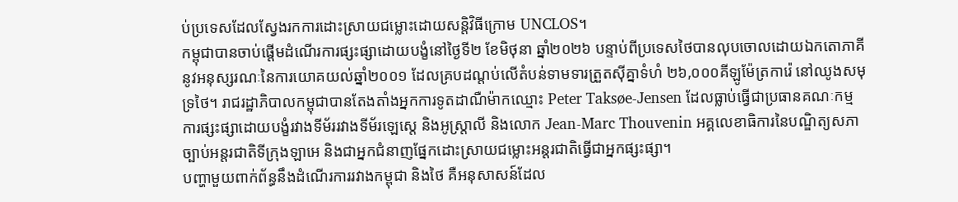ប់ប្រទេសដែលស្វែងរកការដោះស្រាយជម្លោះដោយសន្តិវិធីក្រោម UNCLOS។
កម្ពុជាបានចាប់ផ្តើមដំណើរការផ្សះផ្សាដោយបង្ខំនៅថ្ងៃទី២ ខែមិថុនា ឆ្នាំ២០២៦ បន្ទាប់ពីប្រទេសថៃបានលុបចោលដោយឯកតោភាគីនូវអនុស្សរណៈនៃការយោគយល់ឆ្នាំ២០០១ ដែលគ្របដណ្តប់លើតំបន់ទាមទារត្រួតស៊ីគ្នាទំហំ ២៦,០០០គីឡូម៉ែត្រការ៉េ នៅឈូងសមុទ្រថៃ។ រាជរដ្ឋាភិបាលកម្ពុជាបានតែងតាំងអ្នកការទូតដាណឺម៉ាកឈ្មោះ Peter Taksøe-Jensen ដែលធ្លាប់ធ្វើជាប្រធានគណៈកម្មការផ្សះផ្សាដោយបង្ខំរវាងទីម័ររវាងទីម័រឡេស្តេ និងអូស្ត្រាលី និងលោក Jean-Marc Thouvenin អគ្គលេខាធិការនៃបណ្ឌិត្យសភាច្បាប់អន្តរជាតិទីក្រុងឡាអេ និងជាអ្នកជំនាញផ្នែកដោះស្រាយជម្លោះអន្តរជាតិធ្វើជាអ្នកផ្សះផ្សា។
បញ្ហាមួយពាក់ព័ន្ធនឹងដំណើរការរវាងកម្ពុជា និងថៃ គឺអនុសាសន៍ដែល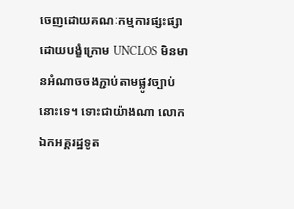ចេញដោយគណៈកម្មការផ្សះផ្សាដោយបង្ខំក្រោម UNCLOS មិនមានអំណាចចងភ្ជាប់តាមផ្លូវច្បាប់នោះទេ។ ទោះជាយ៉ាងណា លោកឯកអគ្គរដ្ឋទូត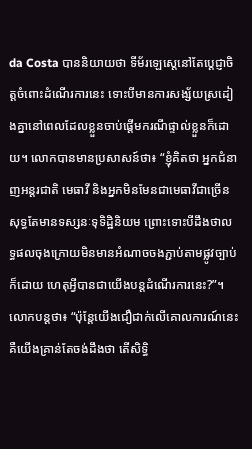da Costa បាននិយាយថា ទីម័រឡេស្តេនៅតែប្តេជ្ញាចិត្តចំពោះដំណើរការនេះ ទោះបីមានការសង្ស័យស្រដៀងគ្នានៅពេលដែលខ្លួនចាប់ផ្តើមករណីផ្ទាល់ខ្លួនក៏ដោយ។ លោកបានមានប្រសាសន៍ថា៖ “ខ្ញុំគិតថា អ្នកជំនាញអន្តរជាតិ មេធាវី និងអ្នកមិនមែនជាមេធាវីជាច្រើនសុទ្ធតែមានទស្សនៈទុទិដ្ឋិនិយម ព្រោះទោះបីដឹងថាលទ្ធផលចុងក្រោយមិនមានអំណាចចងភ្ជាប់តាមផ្លូវច្បាប់ក៏ដោយ ហេតុអ្វីបានជាយើងបន្តដំណើរការនេះ?”។
លោកបន្តថា៖ “ប៉ុន្តែយើងជឿជាក់លើគោលការណ៍នេះ គឺយើងគ្រាន់តែចង់ដឹងថា តើសិទ្ធិ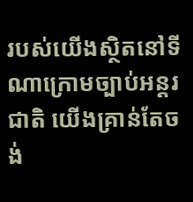របស់យើងស្ថិតនៅទីណាក្រោមច្បាប់អន្តរជាតិ យើងគ្រាន់តែចង់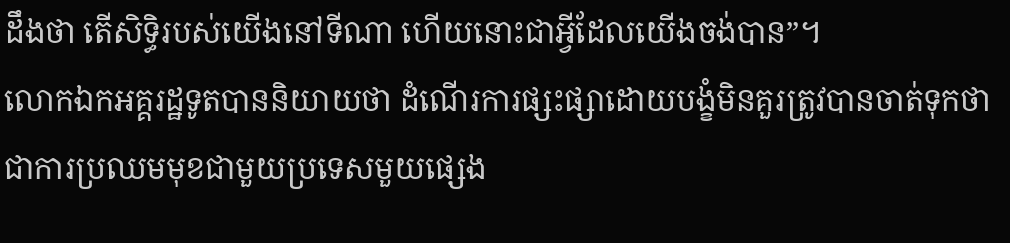ដឹងថា តើសិទ្ធិរបស់យើងនៅទីណា ហើយនោះជាអ្វីដែលយើងចង់បាន”។
លោកឯកអគ្គរដ្ឋទូតបាននិយាយថា ដំណើរការផ្សះផ្សាដោយបង្ខំមិនគួរត្រូវបានចាត់ទុកថាជាការប្រឈមមុខជាមួយប្រទេសមួយផ្សេង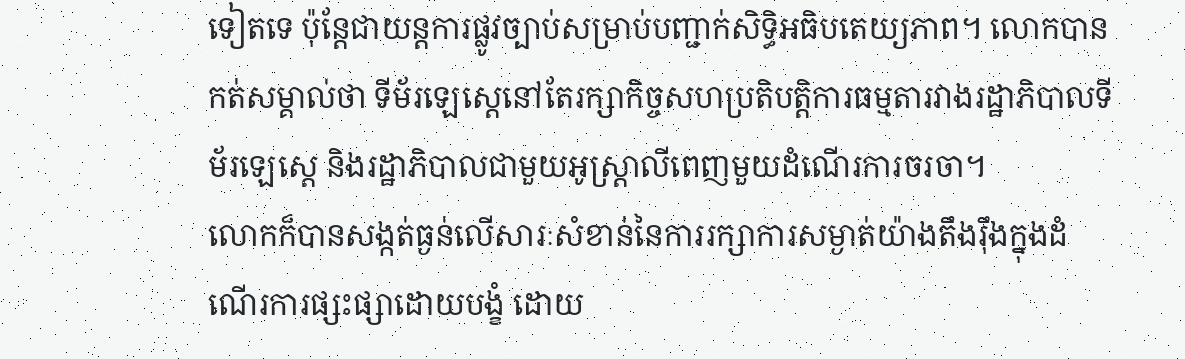ទៀតទេ ប៉ុន្តែជាយន្តការផ្លូវច្បាប់សម្រាប់បញ្ជាក់សិទ្ធិអធិបតេយ្យភាព។ លោកបានកត់សម្គាល់ថា ទីម័រឡេស្តេនៅតែរក្សាកិច្ចសហប្រតិបត្តិការធម្មតារវាងរដ្ឋាភិបាលទីម័រឡេស្តេ និងរដ្ឋាភិបាលជាមួយអូស្ត្រាលីពេញមួយដំណើរការចរចា។
លោកក៏បានសង្កត់ធ្ងន់លើសារៈសំខាន់នៃការរក្សាការសម្ងាត់យ៉ាងតឹងរ៉ឹងក្នុងដំណើរការផ្សះផ្សាដោយបង្ខំ ដោយ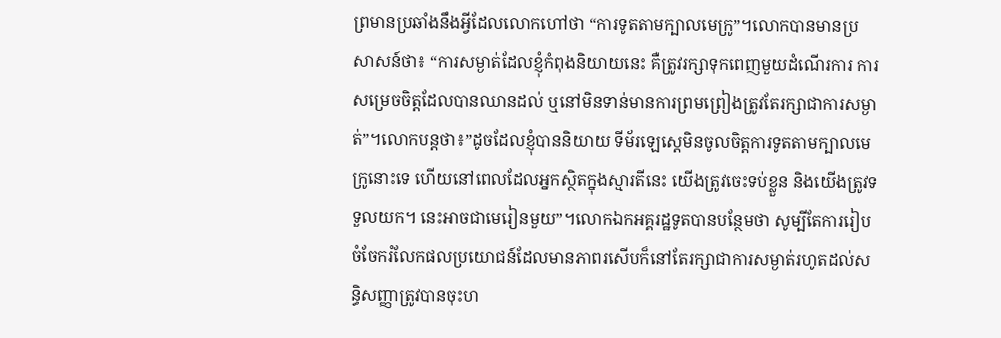ព្រមានប្រឆាំងនឹងអ្វីដែលលោកហៅថា “ការទូតតាមក្បាលមេក្រូ”។លោកបានមានប្រសាសន៍ថា៖ “ការសម្ងាត់ដែលខ្ញុំកំពុងនិយាយនេះ គឺត្រូវរក្សាទុកពេញមួយដំណើរការ ការសម្រេចចិត្តដែលបានឈានដល់ ឬនៅមិនទាន់មានការព្រមព្រៀងត្រូវតែរក្សាជាការសម្ងាត់”។លោកបន្តថា៖”ដូចដែលខ្ញុំបាននិយាយ ទីម័រឡេស្តេមិនចូលចិត្តការទូតតាមក្បាលមេក្រូនោះទេ ហើយនៅពេលដែលអ្នកស្ថិតក្នុងស្មារតីនេះ យើងត្រូវចេះទប់ខ្លួន និងយើងត្រូវទទួលយក។ នេះអាចជាមេរៀនមួយ”។លោកឯកអគ្គរដ្ឋទូតបានបន្ថែមថា សូម្បីតែការរៀបចំចែករំលែកផលប្រយោជន៍ដែលមានភាពរសើបក៏នៅតែរក្សាជាការសម្ងាត់រហូតដល់សន្ធិសញ្ញាត្រូវបានចុះហ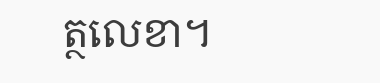ត្ថលេខា។